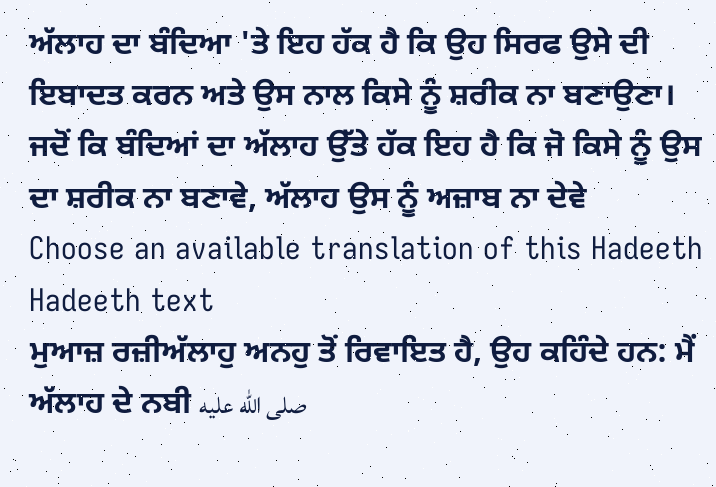ਅੱਲਾਹ ਦਾ ਬੰਦਿਆ 'ਤੇ ਇਹ ਹੱਕ ਹੈ ਕਿ ਉਹ ਸਿਰਫ ਉਸੇ ਦੀ ਇਬਾਦਤ ਕਰਨ ਅਤੇ ਉਸ ਨਾਲ ਕਿਸੇ ਨੂੰ ਸ਼ਰੀਕ ਨਾ ਬਣਾਉਣਾ। ਜਦੋਂ ਕਿ ਬੰਦਿਆਂ ਦਾ ਅੱਲਾਹ ਉੱਤੇ ਹੱਕ ਇਹ ਹੈ ਕਿ ਜੋ ਕਿਸੇ ਨੂੰ ਉਸ ਦਾ ਸ਼ਰੀਕ ਨਾ ਬਣਾਵੇ, ਅੱਲਾਹ ਉਸ ਨੂੰ ਅਜ਼ਾਬ ਨਾ ਦੇਵੇ
Choose an available translation of this Hadeeth
Hadeeth text
ਮੁਆਜ਼ ਰਜ਼ੀਅੱਲਾਹੁ ਅਨਹੁ ਤੋਂ ਰਿਵਾਇਤ ਹੈ, ਉਹ ਕਹਿੰਦੇ ਹਨ: ਮੈਂ ਅੱਲਾਹ ਦੇ ਨਬੀ صلى الله عليه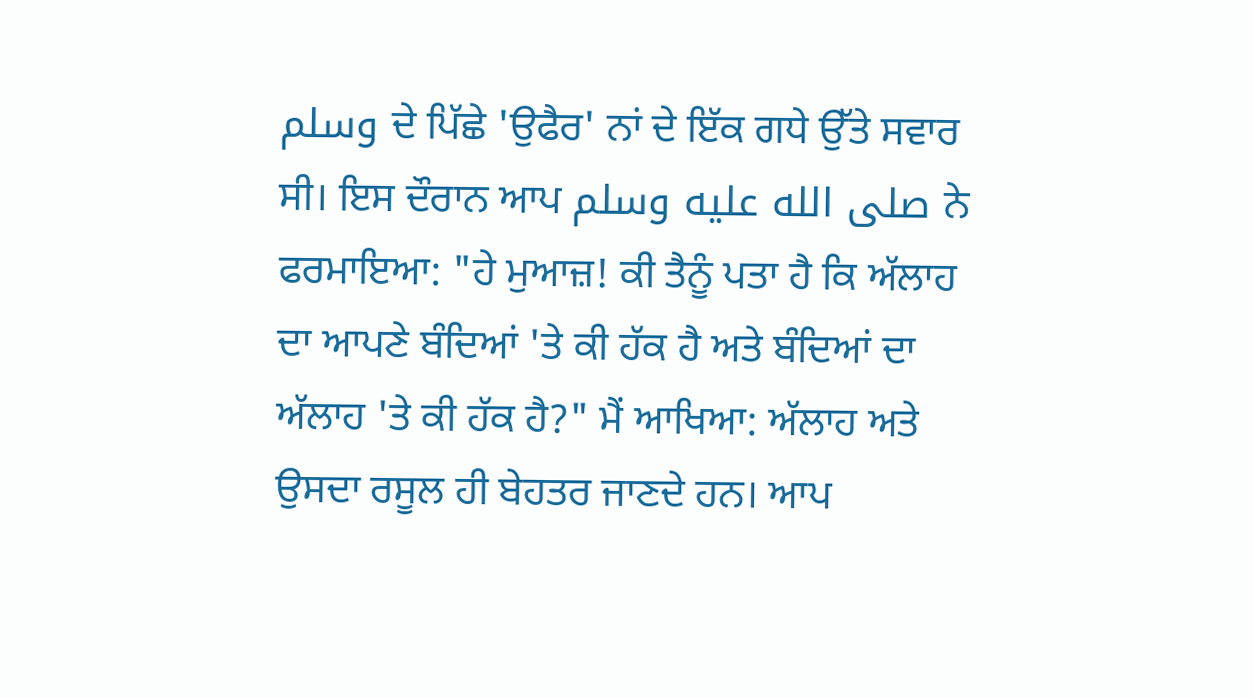وسلم ਦੇ ਪਿੱਛੇ 'ਉਫੈਰ' ਨਾਂ ਦੇ ਇੱਕ ਗਧੇ ਉੱਤੇ ਸਵਾਰ ਸੀ। ਇਸ ਦੌਰਾਨ ਆਪ صلى الله عليه وسلم ਨੇ ਫਰਮਾਇਆ: "ਹੇ ਮੁਆਜ਼! ਕੀ ਤੈਨੂੰ ਪਤਾ ਹੈ ਕਿ ਅੱਲਾਹ ਦਾ ਆਪਣੇ ਬੰਦਿਆਂ 'ਤੇ ਕੀ ਹੱਕ ਹੈ ਅਤੇ ਬੰਦਿਆਂ ਦਾ ਅੱਲਾਹ 'ਤੇ ਕੀ ਹੱਕ ਹੈ?" ਮੈਂ ਆਖਿਆ: ਅੱਲਾਹ ਅਤੇ ਉਸਦਾ ਰਸੂਲ ਹੀ ਬੇਹਤਰ ਜਾਣਦੇ ਹਨ। ਆਪ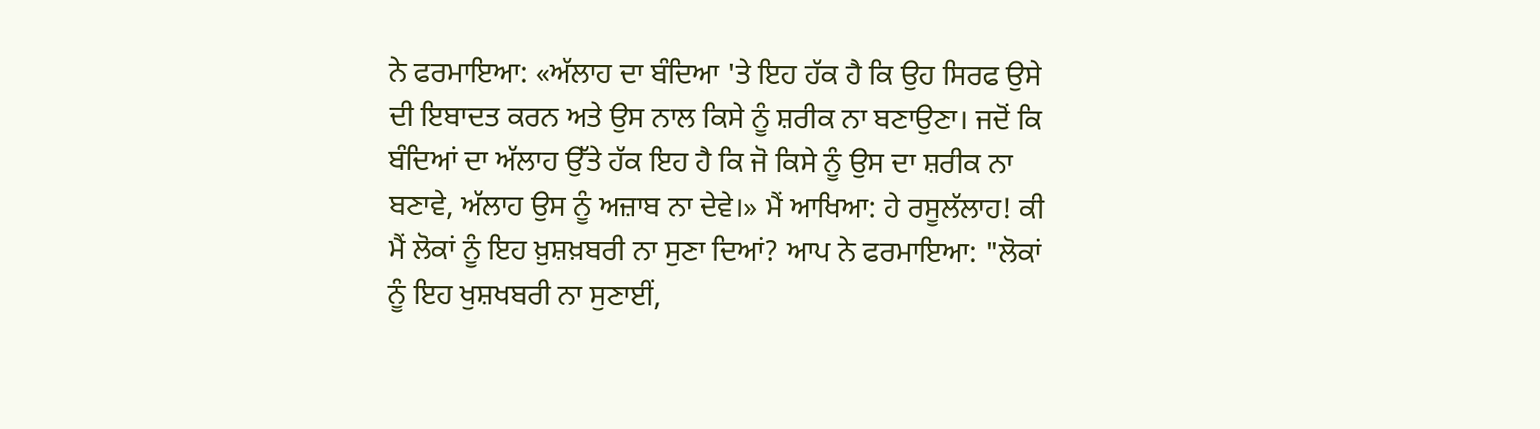ਨੇ ਫਰਮਾਇਆ: «ਅੱਲਾਹ ਦਾ ਬੰਦਿਆ 'ਤੇ ਇਹ ਹੱਕ ਹੈ ਕਿ ਉਹ ਸਿਰਫ ਉਸੇ ਦੀ ਇਬਾਦਤ ਕਰਨ ਅਤੇ ਉਸ ਨਾਲ ਕਿਸੇ ਨੂੰ ਸ਼ਰੀਕ ਨਾ ਬਣਾਉਣਾ। ਜਦੋਂ ਕਿ ਬੰਦਿਆਂ ਦਾ ਅੱਲਾਹ ਉੱਤੇ ਹੱਕ ਇਹ ਹੈ ਕਿ ਜੋ ਕਿਸੇ ਨੂੰ ਉਸ ਦਾ ਸ਼ਰੀਕ ਨਾ ਬਣਾਵੇ, ਅੱਲਾਹ ਉਸ ਨੂੰ ਅਜ਼ਾਬ ਨਾ ਦੇਵੇ।» ਮੈਂ ਆਖਿਆ: ਹੇ ਰਸੂਲੱਲਾਹ! ਕੀ ਮੈਂ ਲੋਕਾਂ ਨੂੰ ਇਹ ਖ਼ੁਸ਼ਖ਼ਬਰੀ ਨਾ ਸੁਣਾ ਦਿਆਂ? ਆਪ ਨੇ ਫਰਮਾਇਆ: "ਲੋਕਾਂ ਨੂੰ ਇਹ ਖੁਸ਼ਖਬਰੀ ਨਾ ਸੁਣਾਈਂ,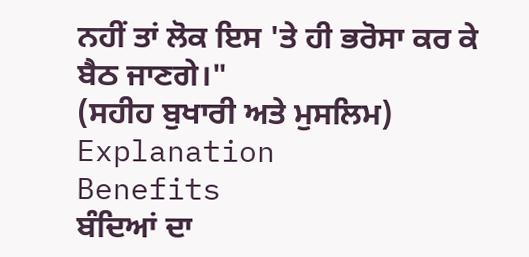ਨਹੀਂ ਤਾਂ ਲੋਕ ਇਸ 'ਤੇ ਹੀ ਭਰੋਸਾ ਕਰ ਕੇ ਬੈਠ ਜਾਣਗੇ।"
(ਸਹੀਹ ਬੁਖਾਰੀ ਅਤੇ ਮੁਸਲਿਮ)
Explanation
Benefits
ਬੰਦਿਆਂ ਦਾ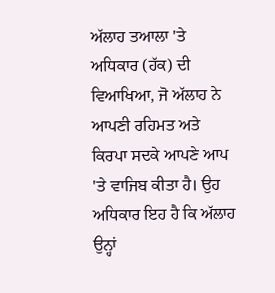ਅੱਲਾਹ ਤਆਲਾ 'ਤੇ ਅਧਿਕਾਰ (ਹੱਕ) ਦੀ ਵਿਆਖਿਆ, ਜੋ ਅੱਲਾਹ ਨੇ ਆਪਣੀ ਰਹਿਮਤ ਅਤੇ ਕਿਰਪਾ ਸਦਕੇ ਆਪਣੇ ਆਪ 'ਤੇ ਵਾਜਿਬ ਕੀਤਾ ਹੈ। ਉਹ ਅਧਿਕਾਰ ਇਹ ਹੈ ਕਿ ਅੱਲਾਹ ਉਨ੍ਹਾਂ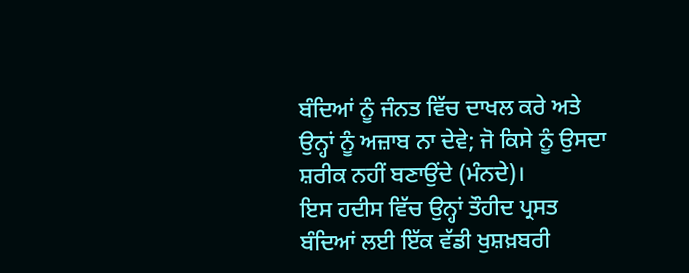ਬੰਦਿਆਂ ਨੂੰ ਜੰਨਤ ਵਿੱਚ ਦਾਖਲ ਕਰੇ ਅਤੇ ਉਨ੍ਹਾਂ ਨੂੰ ਅਜ਼ਾਬ ਨਾ ਦੇਵੇ; ਜੋ ਕਿਸੇ ਨੂੰ ਉਸਦਾ ਸ਼ਰੀਕ ਨਹੀਂ ਬਣਾਉਂਦੇ (ਮੰਨਦੇ)।
ਇਸ ਹਦੀਸ ਵਿੱਚ ਉਨ੍ਹਾਂ ਤੌਹੀਦ ਪ੍ਰਸਤ ਬੰਦਿਆਂ ਲਈ ਇੱਕ ਵੱਡੀ ਖੁਸ਼ਖ਼ਬਰੀ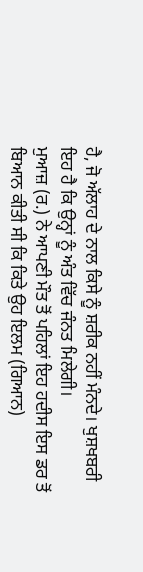ਹੈ, ਜੋ ਅੱਲਾਹ ਦੇ ਨਾਲ ਕਿਸੇ ਨੂੰ ਸ਼ਰੀਕ ਨਹੀਂ ਮੰਨਦੇ। ਖੁਸ਼ਖਬਰੀ ਇਹ ਹੈ ਕਿ ਉਨ੍ਹਾਂ ਨੂੰ ਅੰਤ ਵਿੱਚ ਜੰਨਤ ਮਿਲੇਗੀ।
ਮੁਆਜ਼ (ਰ.) ਨੇ ਆਪਣੀ ਮੌਤ ਤੋਂ ਪਹਿਲਾਂ ਇਹ ਹਦੀਸ ਇਸ ਡਰ ਤੋਂ ਬਿਆਨ ਕੀਤੀ ਸੀ ਕਿ ਕਿਤੇ ਉਹ ਇਲਮ (ਗਿਆਨ)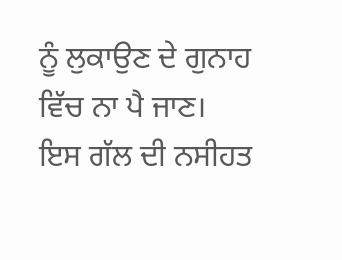ਨੂੰ ਲੁਕਾਉਣ ਦੇ ਗੁਨਾਹ ਵਿੱਚ ਨਾ ਪੈ ਜਾਣ।
ਇਸ ਗੱਲ ਦੀ ਨਸੀਹਤ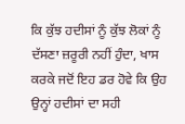ਕਿ ਕੁੱਝ ਹਦੀਸਾਂ ਨੂੰ ਕੁੱਝ ਲੋਕਾਂ ਨੂੰ ਦੱਸਣਾ ਜ਼ਰੂਰੀ ਨਹੀਂ ਹੁੰਦਾ, ਖਾਸ ਕਰਕੇ ਜਦੋਂ ਇਹ ਡਰ ਹੋਵੇ ਕਿ ਉਹ ਉਨ੍ਹਾਂ ਹਦੀਸਾਂ ਦਾ ਸਹੀ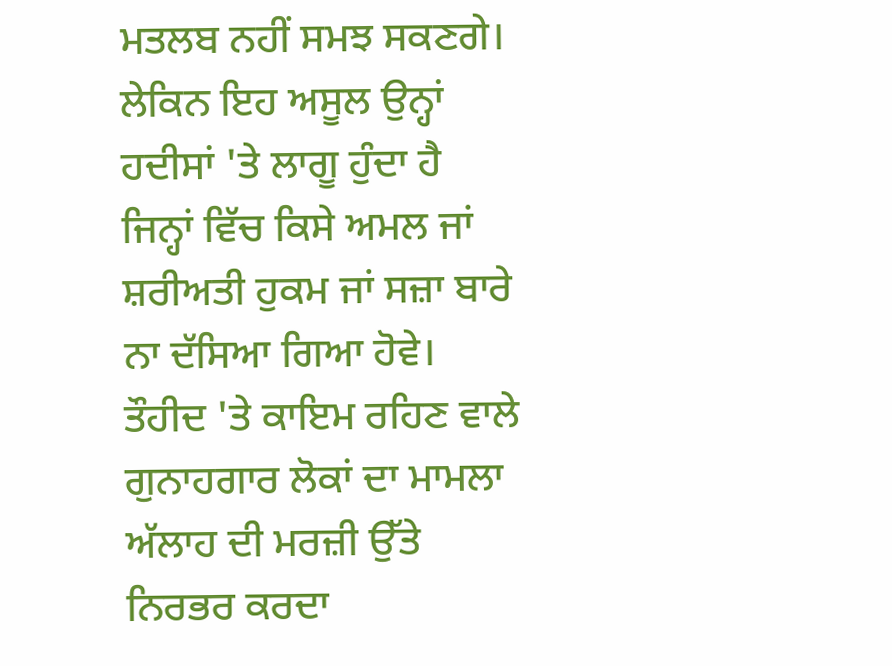ਮਤਲਬ ਨਹੀਂ ਸਮਝ ਸਕਣਗੇ। ਲੇਕਿਨ ਇਹ ਅਸੂਲ ਉਨ੍ਹਾਂ ਹਦੀਸਾਂ 'ਤੇ ਲਾਗੂ ਹੁੰਦਾ ਹੈ ਜਿਨ੍ਹਾਂ ਵਿੱਚ ਕਿਸੇ ਅਮਲ ਜਾਂ ਸ਼ਰੀਅਤੀ ਹੁਕਮ ਜਾਂ ਸਜ਼ਾ ਬਾਰੇ ਨਾ ਦੱਸਿਆ ਗਿਆ ਹੋਵੇ।
ਤੌਹੀਦ 'ਤੇ ਕਾਇਮ ਰਹਿਣ ਵਾਲੇ ਗੁਨਾਹਗਾਰ ਲੋਕਾਂ ਦਾ ਮਾਮਲਾ ਅੱਲਾਹ ਦੀ ਮਰਜ਼ੀ ਉੱਤੇ ਨਿਰਭਰ ਕਰਦਾ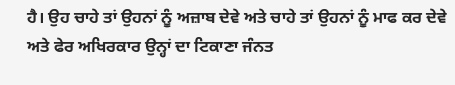ਹੈ। ਉਹ ਚਾਹੇ ਤਾਂ ਉਹਨਾਂ ਨੂੰ ਅਜ਼ਾਬ ਦੇਵੇ ਅਤੇ ਚਾਹੇ ਤਾਂ ਉਹਨਾਂ ਨੂੰ ਮਾਫ ਕਰ ਦੇਵੇ ਅਤੇ ਫੇਰ ਅਖਿਰਕਾਰ ਉਨ੍ਹਾਂ ਦਾ ਟਿਕਾਣਾ ਜੰਨਤ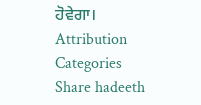ਹੋਵੇਗਾ।
Attribution
Categories
Share hadeeth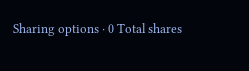Sharing options · 0 Total shares